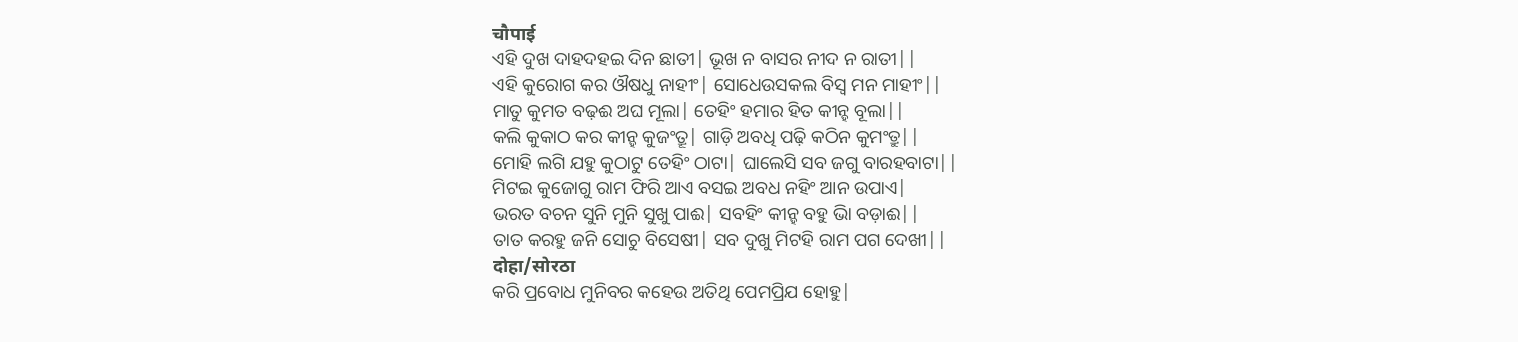चौपाई
ଏହି ଦୁଖ ଦାହଦହଇ ଦିନ ଛାତୀ| ଭୂଖ ନ ବାସର ନୀଦ ନ ରାତୀ||
ଏହି କୁରୋଗ କର ଔଷଧୁ ନାହୀଂ| ସୋଧେଉସକଲ ବିସ୍ବ ମନ ମାହୀଂ||
ମାତୁ କୁମତ ବଢ଼ଈ ଅଘ ମୂଲା| ତେହିଂ ହମାର ହିତ କୀନ୍ହ ବୂଲା||
କଲି କୁକାଠ କର କୀନ୍ହ କୁଜଂତ୍ରୂ| ଗାଡ଼ି ଅବଧି ପଢ଼ି କଠିନ କୁମଂତ୍ରୁ||
ମୋହି ଲଗି ଯହୁ କୁଠାଟୁ ତେହିଂ ଠାଟା| ଘାଲେସି ସବ ଜଗୁ ବାରହବାଟା||
ମିଟଇ କୁଜୋଗୁ ରାମ ଫିରି ଆଏ ବସଇ ଅବଧ ନହିଂ ଆନ ଉପାଏ|
ଭରତ ବଚନ ସୁନି ମୁନି ସୁଖୁ ପାଈ| ସବହିଂ କୀନ୍ହ ବହୁ ଭାି ବଡ଼ାଈ||
ତାତ କରହୁ ଜନି ସୋଚୁ ବିସେଷୀ| ସବ ଦୁଖୁ ମିଟହି ରାମ ପଗ ଦେଖୀ||
दोहा/सोरठा
କରି ପ୍ରବୋଧ ମୁନିବର କହେଉ ଅତିଥି ପେମପ୍ରିଯ ହୋହୁ|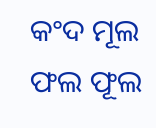କଂଦ ମୂଲ ଫଲ ଫୂଲ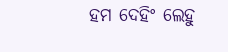ହମ ଦେହିଂ ଲେହୁ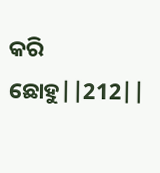କରି ଛୋହୁ||212||